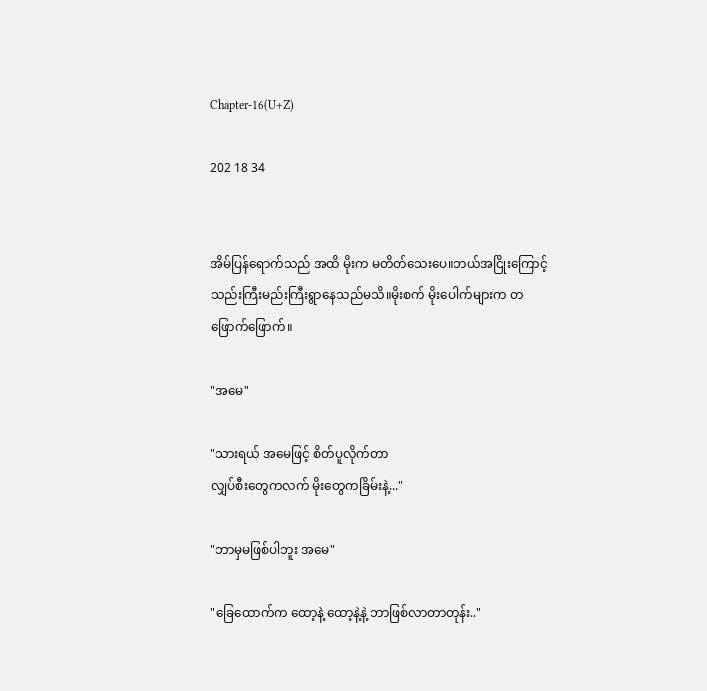Chapter-16(U+Z)

202 18 34


အိမ်ပြန်ရောက်သည် အထိ မိုးက မတိတ်သေးပေ။ဘယ်အငြိုးကြောင့် သည်းကြီးမည်းကြီးရွာနေသည်မသိ။မိုးစက် မိုးပေါက်များက တဖြောက်ဖြောက်။

"အမေ"

"သားရယ် အမေဖြင့် စိတ်ပူလိုက်တာ
လျှပ်စီးတွေကလက် မိုးတွေကခြိမ်းနဲ့..."

"ဘာမှမဖြစ်ပါဘူး အမေ"

"ခြေထောက်က ထော့နဲ့ ထော့နဲ့နဲ့ ဘာဖြစ်လာတာတုန်း.."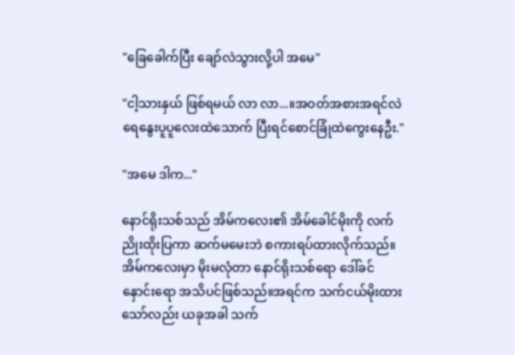"ခြေခေါက်ပြီး ချော်လဲသွားလို့ပါ အမေ"

"ငါ့သားနှယ် ဖြစ်ရမယ် လာ လာ...။အဝတ်အစားအရင်လဲ ရေနွေးပူပူလေးထဲသောက် ပြီးရင်စောင်ခြုံထဲကွေးနေဦး."

"အမေ ဒါက..."

နောင်ရိုးသစ်သည် အိမ်ကလေး၏ အိမ်ခေါင်မိုးကို လက်ညိုးထိုးပြကာ ဆက်မမေးဘဲ စကားရပ်ထားလိုက်သည်။ အိမ်ကလေးမှာ မိုးမလုံတာ နောင်ရိုးသစ်ရော ဒေါ်ခင်နှောင်းရော အသိပင်ဖြစ်သည်။အရင်က သက်ငယ်မိုးထားသော်လည်း ယခုအခါ သက်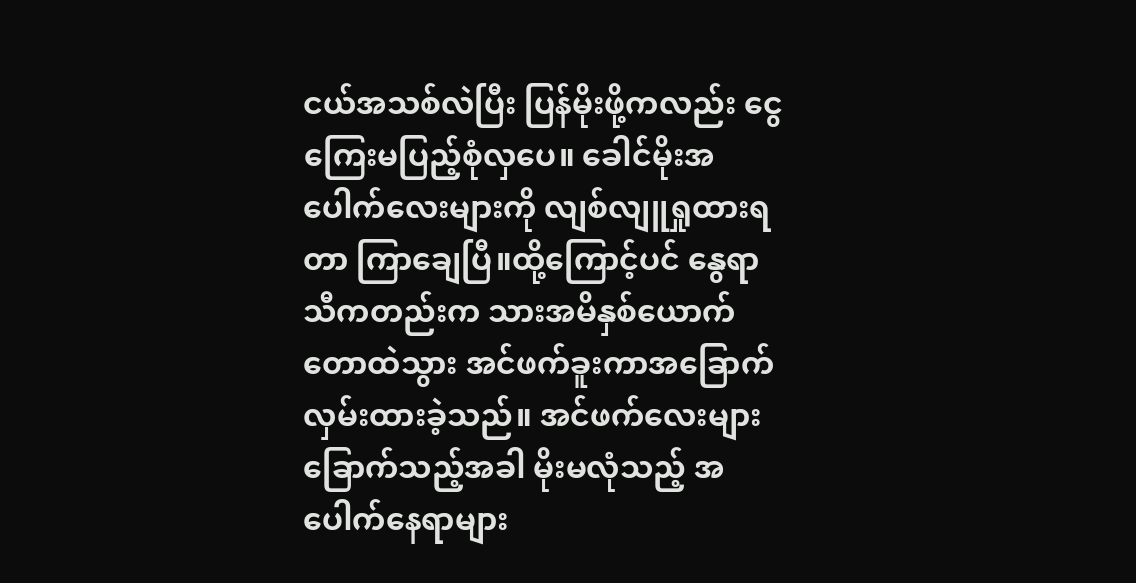ငယ်အသစ်လဲပြီး ပြန်မိုးဖို့ကလည်း ငွေကြေးမပြည့်စုံလှပေ။ ခေါင်မိုးအပေါက်လေးများကို လျစ်လျူရှုထားရတာ ကြာချေပြီ။ထို့ကြောင့်ပင် နွေရာသီကတည်းက သားအမိနှစ်ယောက် တောထဲသွား အင်ဖက်ခူးကာအခြောက်လှမ်းထားခဲ့သည်။ အင်ဖက်လေးများခြောက်သည့်အခါ မိုးမလုံသည့် အပေါက်နေရာများ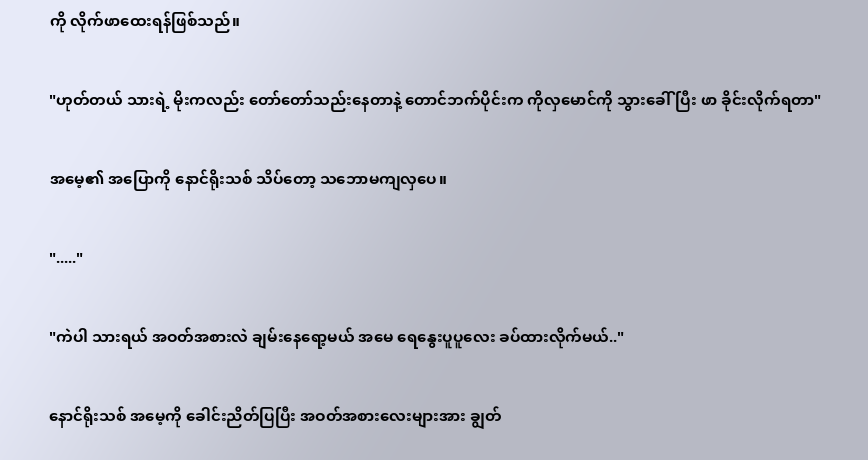ကို လိုက်ဖာထေးရန်ဖြစ်သည်။

"ဟုတ်တယ် သားရဲ့ မိုးကလည်း တော်တော်သည်းနေတာနဲ့ တောင်ဘက်ပိုင်းက ကိုလှမောင်ကို သွားခေါ်ပြီး ဖာ ခိုင်းလိုက်ရတာ"

အမေ့၏ အပြောကို နောင်ရိုးသစ် သိပ်တော့ သဘောမကျလှပေ။

"....."

"ကဲပါ သားရယ် အဝတ်အစားလဲ ချမ်းနေရော့မယ် အမေ ရေနွေးပူပူလေး ခပ်ထားလိုက်မယ်.."

နောင်ရိုးသစ် အမေ့ကို ခေါင်းညိတ်ပြပြီး အဝတ်အစားလေးများအား ချွတ်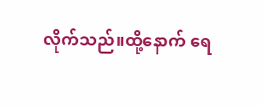လိုက်သည်။ထို့နောက် ရေ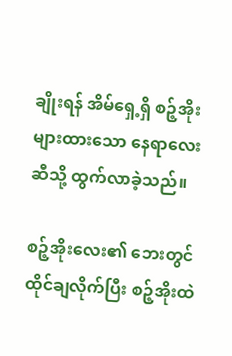ချိုးရန် အိမ်ရှေ့ရှိ စဉ့်အိုးများထားသော နေရာလေးဆီသို့ ထွက်လာခဲ့သည်။

စဉ့်အိုးလေး၏ ဘေးတွင် ထိုင်ချလိုက်ပြီး စဉ့်အိုးထဲ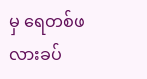မှ ရေတစ်ဖလားခပ်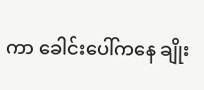ကာ ခေါင်းပေါ်က‌နေ ချိုး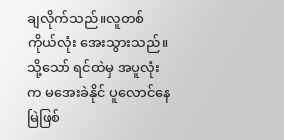ချလိုက်သည်။လူတစ်ကိုယ်လုံး အေးသွားသည်။သို့သော် ရင်ထဲမှ အပူလုံးက မအေးခဲနိုင် ပူလောင်နေမြဲဖြစ်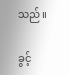သည်။

ခွင့်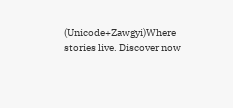(Unicode+Zawgyi)Where stories live. Discover now